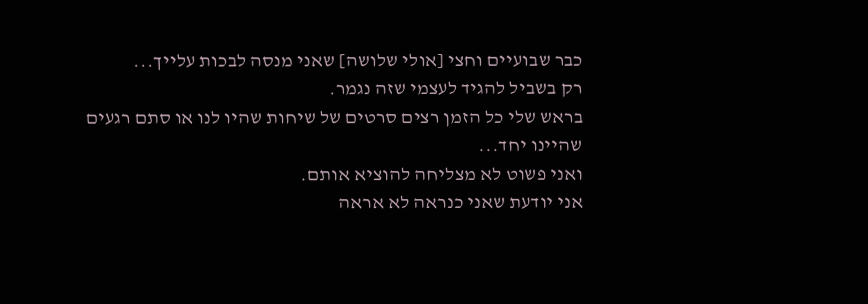כבר שבועיים וחצי [אולי שלושה] שאני מנסה לבכות עלייך...
רק בשביל להגיד לעצמי שזה נגמר.
בראש שלי כל הזמן רצים סרטים של שיחות שהיו לנו או סתם רגעים שהיינו יחד...
ואני פשוט לא מצליחה להוציא אותם.
אני יודעת שאני כנראה לא אראה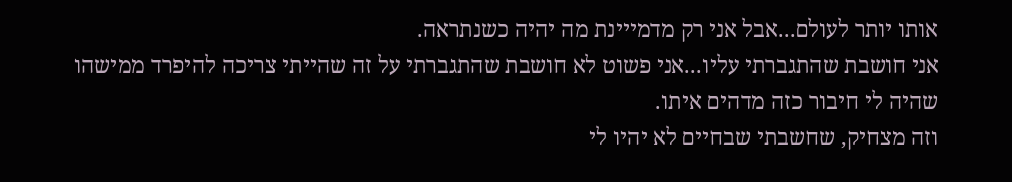אותו יותר לעולם...אבל אני רק מדמייינת מה יהיה כשנתראה.
אני חושבת שהתגברתי עליו...אני פשוט לא חושבת שהתגברתי על זה שהייתי צריכה להיפרד ממישהו שהיה לי חיבור כזה מדהים איתו.
וזה מצחיק, שחשבתי שבחיים לא יהיו לי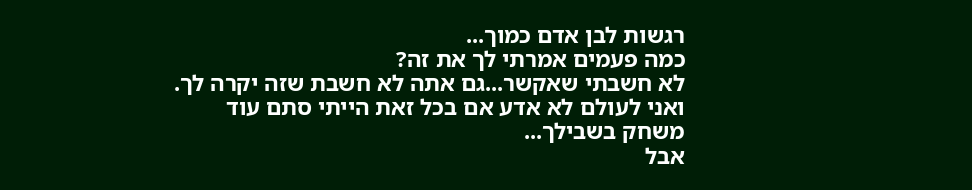רגשות לבן אדם כמוך...
כמה פעמים אמרתי לך את זה?
לא חשבתי שאקשר...גם אתה לא חשבת שזה יקרה לך.
ואני לעולם לא אדע אם בכל זאת הייתי סתם עוד משחק בשבילך...
אבל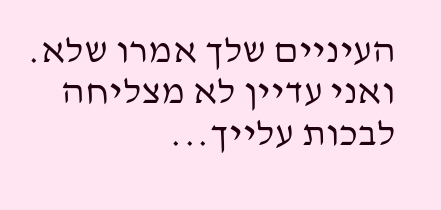העיניים שלך אמרו שלא.
ואני עדיין לא מצליחה לבכות עלייך...